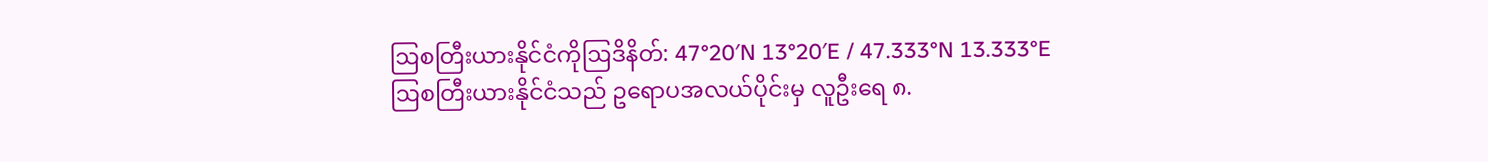ဩစတြီးယားနိုင်ငံကိုဩဒိနိတ်: 47°20′N 13°20′E / 47.333°N 13.333°E
ဩစတြီးယားနိုင်ငံသည် ဥရောပအလယ်ပိုင်းမှ လူဦးရေ ၈.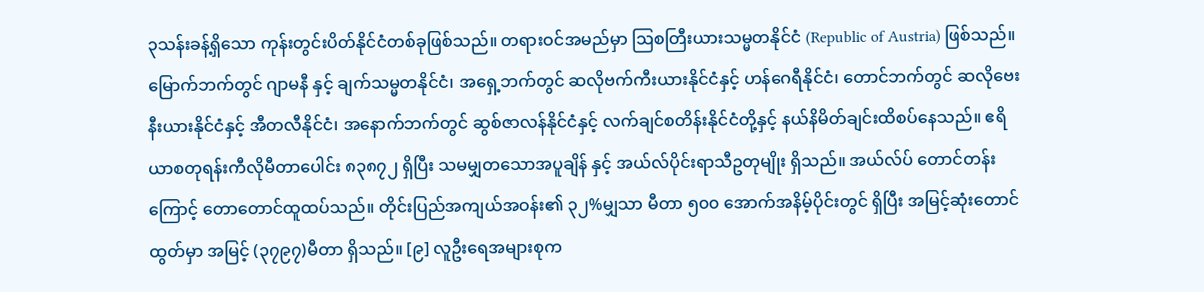၃သန်းခန့်ရှိသော ကုန်းတွင်းပိတ်နိုင်ငံတစ်ခုဖြစ်သည်။ တရားဝင်အမည်မှာ ဩစတြီးယားသမ္မတနိုင်ငံ (Republic of Austria) ဖြစ်သည်။ မြောက်ဘက်တွင် ဂျာမနီ နှင့် ချက်သမ္မတနိုင်ငံ၊ အရှေ့ဘက်တွင် ဆလိုဗက်ကီးယားနိုင်ငံနှင့် ဟန်ဂေရီနိုင်ငံ၊ တောင်ဘက်တွင် ဆလိုဗေးနီးယားနိုင်ငံနှင့် အီတလီနိုင်ငံ၊ အနောက်ဘက်တွင် ဆွစ်ဇာလန်နိုင်ငံနှင့် လက်ချင်စတိန်းနိုင်ငံတို့နှင့် နယ်နိမိတ်ချင်းထိစပ်နေသည်။ ဧရိယာစတုရန်းကီလိုမီတာပေါင်း ၈၃၈၇၂ ရှိပြီး သမမျှတသောအပူချိန် နှင့် အယ်လ်ပိုင်းရာသီဥတုမျိုး ရှိသည်။ အယ်လ်ပ် တောင်တန်း ကြောင့် တောတောင်ထူထပ်သည်။ တိုင်းပြည်အကျယ်အဝန်း၏ ၃၂%မျှသာ မီတာ ၅၀၀ အောက်အနိမ့်ပိုင်းတွင် ရှိပြီး အမြင့်ဆုံးတောင်ထွတ်မှာ အမြင့် (၃၇၉၇)မီတာ ရှိသည်။ [၉] လူဦးရေအများစုက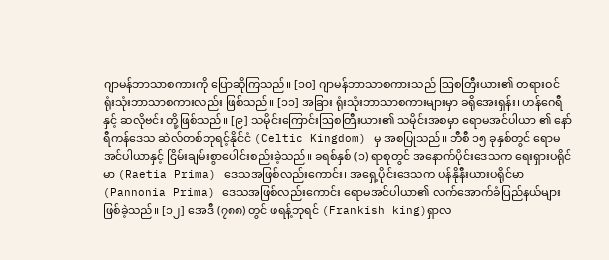ဂျာမန်ဘာသာစကားကို ပြောဆိုကြသည်။ [၁၀] ဂျာမန်ဘာသာစကားသည် ဩစတြီးယား၏ တရားဝင် ရုံးသုံးဘာသာစကားလည်း ဖြစ်သည်။ [၁၁] အခြား ရုံးသုံးဘာသာစကားများမှာ ခရိုအေးရှန်း၊ ဟန်ဂေရီ နှင့် ဆလိုဗင်း တို့ဖြစ်သည်။ [၉] သမိုင်းကြောင်းဩစတြီးယား၏ သမိုင်းအစမှာ ရောမအင်ပါယာ ၏ နော်ရီကန်ဒေသ ဆဲလ်တစ်ဘုရင့်နိုင်ငံ (Celtic Kingdom) မှ အစပြုသည်။ ဘီစီ ၁၅ ခုနှစ်တွင် ရောမအင်ပါယာနှင့် ငြိမ်းချမ်းစွာပေါင်းစည်းခဲ့သည်။ ခရစ်နှစ် (၁) ရာစုတွင် အနောက်ပိုင်းဒေသက ရေးရှားပရိုင်မာ (Raetia Prima) ဒေသအဖြစ်လည်းကောင်း၊ အရှေ့ပိုင်းဒေသက ပန်နိုနီးယားပရိုင်မာ (Pannonia Prima) ဒေသအဖြစ်လည်းကောင်း ရောမအင်ပါယာ၏ လက်အောက်ခံပြည်နယ်များဖြစ်ခဲ့သည်။ [၁၂] အေဒီ (၇၈၈) တွင် ဖရန့်ဘုရင် (Frankish king)ရှာလ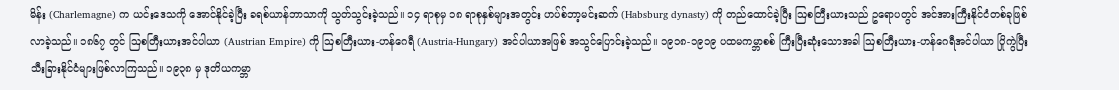မိန်း (Charlemagne) က ယင်းဒေသကို အောင်နိုင်ခဲ့ပြီး ခရစ်ယာန်ဘာသာကို သွတ်သွင်းခဲ့သည်။ ၁၄ ရာစုမှ ၁၈ ရာစုနှစ်များအတွင်း ဟပ်စ်ဘာ့မင်းဆက် (Habsburg dynasty) ကို တည်ထောင်ခဲ့ပြီး ဩစတြီးယားသည် ဥရောပတွင် အင်အားကြီးနိုင်ငံတစ်ခုဖြစ်လာခဲ့သည်။ ၁၈၆၇ တွင် ဩစတြီးယားအင်ပါယာ (Austrian Empire) ကို ဩစတြီးယား-ဟန်ဂေရီ (Austria-Hungary) အင်ပါယာအဖြစ် အသွင်ပြောင်းခဲ့သည်။ ၁၉၁၈-၁၉၁၉ ပထမကမ္ဘာစစ် ကြီးပြီးဆုံးသောအခါ ဩစတြီးယား-ဟန်ဂေရီအင်ပါယာ ပြိုကွဲပြီး သီးခြားနိုင်ငံများဖြစ်လာကြသည်။ ၁၉၃၈ မှ ဒုတိယကမ္ဘာ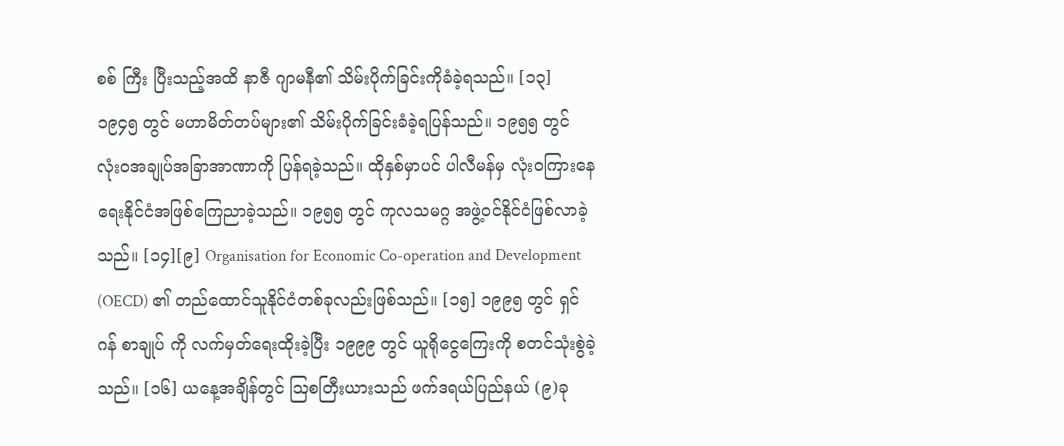စစ် ကြီး ပြီးသည့်အထိ နာဇီ ဂျာမနီ၏ သိမ်းပိုက်ခြင်းကိုခံခဲ့ရသည်။ [၁၃] ၁၉၄၅ တွင် မဟာမိတ်တပ်များ၏ သိမ်းပိုက်ခြင်းခံခဲ့ရပြန်သည်။ ၁၉၅၅ တွင် လုံးဝအချုပ်အခြာအာဏာကို ပြန်ရခဲ့သည်။ ထိုနှစ်မှာပင် ပါလီမန်မှ လုံးဝကြားနေရေးနိုင်ငံအဖြစ်ကြေညာခဲ့သည်။ ၁၉၅၅ တွင် ကုလသမဂ္ဂ အဖွဲ့ဝင်နိုင်ငံဖြစ်လာခဲ့သည်။ [၁၄][၉] Organisation for Economic Co-operation and Development (OECD) ၏ တည်ထောင်သူနိုင်ငံတစ်ခုလည်းဖြစ်သည်။ [၁၅] ၁၉၉၅ တွင် ရှင်ဂန် စာချုပ် ကို လက်မှတ်ရေးထိုးခဲ့ပြီး ၁၉၉၉ တွင် ယူရိုငွေကြေးကို စတင်သုံးစွဲခဲ့သည်။ [၁၆] ယနေ့အချိန်တွင် ဩစတြီးယားသည် ဖက်ဒရယ်ပြည်နယ် (၉)ခု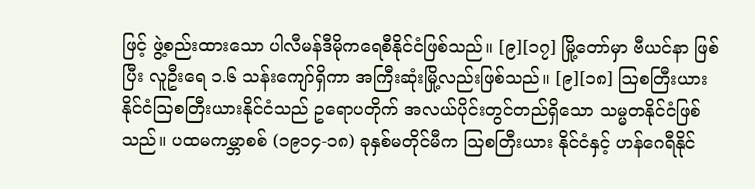ဖြင့် ဖွဲ့စည်းထားသော ပါလီမန်ဒီမိုကရေစီနိုင်ငံဖြစ်သည်။ [၉][၁၇] မြို့တော်မှာ ဗီယင်နာ ဖြစ်ပြီး လူဦးရေ ၁.၆ သန်းကျော်ရှိကာ အကြီးဆုံးမြို့လည်းဖြစ်သည်။ [၉][၁၈] ဩစတြီးယားနိုင်ငံဩစတြီးယားနိုင်ငံသည် ဥရောပတိုက် အလယ်ပိုင်းတွင်တည်ရှိသော သမ္မတနိုင်ငံဖြစ်သည်။ ပထမကမ္ဘာစစ် (၁၉၁၄-၁၈) ခုနှစ်မတိုင်မီက ဩစတြီးယား နိုင်ငံနှင့် ဟန်ဂေရီနိုင်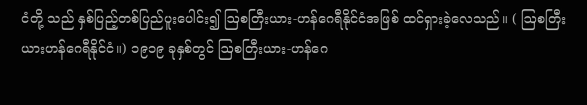ငံတို့ သည် နှစ်ပြည့်တစ်ပြည်ပူးပေါင်း၍ ဩစတြီးယား-ဟန်ဂေရီနိုင်ငံအဖြစ် ထင်ရှားခဲ့လေသည်။ ( ဩစတြီးယားဟန်ဂေရီနိုင်ငံ။) ၁၉၁၉ ခုနှစ်တွင် ဩစတြီးယား-ဟန်ဂေ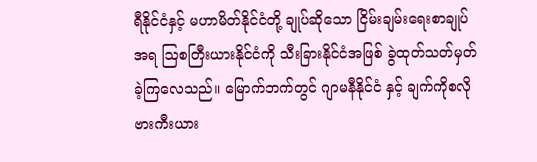ရီနိုင်ငံနှင့် မဟာမိတ်နိုင်ငံတို့ ချုပ်ဆိုသော ငြိမ်းချမ်းရေးစာချုပ်အရ ဩစတြီးယားနိုင်ငံကို သီးခြားနိုင်ငံအဖြစ် ခွဲထုတ်သတ်မှတ်ခဲ့ကြလေသည်။ မြောက်ဘက်တွင် ဂျာမနီနိုင်ငံ နှင့် ချက်ကိုစလိုဗားကီးယား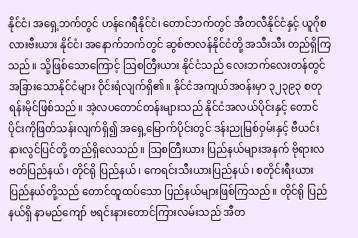နိုင်ငံ၊ အရှေ့ဘက်တွင် ဟန်ဂေရီနိုင်ငံ၊ တောင်ဘက်တွင် အီတလီနိုင်ငံနှင့် ယူဂိုစလားဗီးယား နိုင်ငံ၊ အနောက်ဘက်တွင် ဆွစ်ဇာလန်နိုင်ငံတို့ အသီးသီး တည်ရှိကြသည်။ သို့ဖြစ်သောကြောင့် ဩစတြီးယား နိုင်ငံသည် လေးဘက်လေးတန်တွင် အခြားသောနိုင်ငံများ ဝိုင်းရံလျက်ရှိ၏။ နိုင်ငံအကျယ်အဝန်းမှာ ၃၂၃၉၃ စတုရန်းမိုင်ဖြစ်သည်။ အဲ့လပတောင်တန်းများသည် နိုင်ငံအလယ်ပိုင်းနှင့် တောင်ပိုင်းကိုဖြတ်သန်းလျက်ရှိ၍ အရှေ့မြောက်ပိုင်းတွင် ဒန်းညုမြစ်ဝှမ်းနှင့် ဗီယင်းနားလွင်ပြင်တို့ တည်ရှိလေသည်။ ဩစတြီးယား ပြည်နယ်များအနက် ဗိုရားလဗတ်ပြည်နယ်၊ တိုင်ရို ပြည်နယ်၊ ကေရင်းသီးယားပြည်နယ်၊ စတိုင်းရီးယားပြည်နယ်တို့သည် တောင်ထူထပ်သော ပြည်နယ်များဖြစ်ကြသည်။ တိုင်ရို ပြည်နယ်ရှိ နာမည်ကျော် ဗရင်းနားတောင်ကြားလမ်းသည် အီတ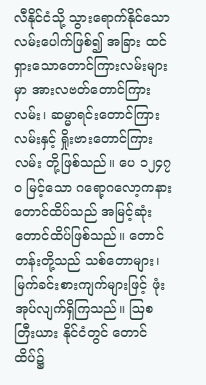လီနိုင်ငံသို့ သွားရောက်နိုင်သော လမ်းပေါက်ဖြစ်၍ အခြား ထင်ရှားသောတောင်ကြားလမ်းများမှာ အားလဗတ်တောင်ကြားလမ်း၊ ဆမ္မာရင်းတောင်ကြားလမ်းနှင့် ရှိုးဗားတောင်ကြားလမ်း တို့ဖြစ်သည်။ ပေ ၁၂၄၇ဝ မြင့်သော ဂရော့ဂလော့ကနားတောင်ထိပ်သည် အမြင့်ဆုံးတောင်ထိပ်ဖြစ်သည်။ တောင်တန်းတို့သည် သစ်တောများ၊ မြက်ခင်းစားကျက်များဖြင့် ဖုံးအုပ်လျက်ရှိကြသည်။ ဩစတြီးယား နိုင်ငံတွင် တောင်ထိပ်၌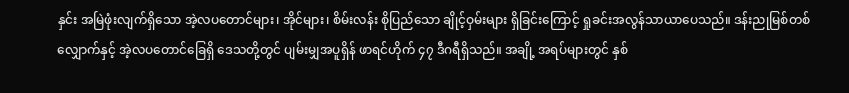နှင်း အမြဲဖုံးလျက်ရှိသော အဲ့လပတောင်များ၊ အိုင်များ၊ စိမ်းလန်း စိုပြည်သော ချိုင့်ဝှမ်းများ ရှိခြင်းကြောင့် ရှုခင်းအလွန်သာယာပေသည်။ ဒန်းညုမြစ်တစ်လျှောက်နှင့် အဲ့လပတောင်ခြေရှိ ဒေသတို့တွင် ပျမ်းမျှအပူရှိန် ဖာရင်ဟိုက် ၄၇ ဒီဂရီရှိသည်။ အချို့ အရပ်များတွင် နှစ်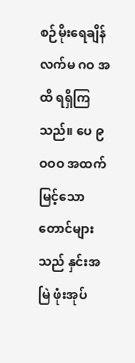စဉ်မိုးရေချိန် လက်မ ဂဝ အထိ ရရှိကြသည်။ ပေ ၉ဝဝဝ အထက် မြင့်သော တောင်များသည် နှင်းအမြဲ ဖုံးအုပ်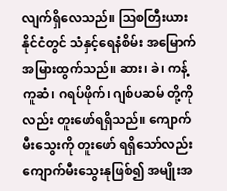လျက်ရှိလေသည်။ ဩစတြီးယား နိုင်ငံတွင် သံနှင့်ရေနံစိမ်း အမြောက် အမြားထွက်သည်။ ဆား၊ ခဲ၊ ကန့်ကူဆံ၊ ဂရပ်ဖိုက်၊ ဂျစ်ပဆမ် တို့ကိုလည်း တူးဖော်ရရှိသည်။ ကျောက်မီးသွေးကို တူးဖော် ရရှိသော်လည်း ကျောက်မီးသွေးနုဖြစ်၍ အမျိုးအ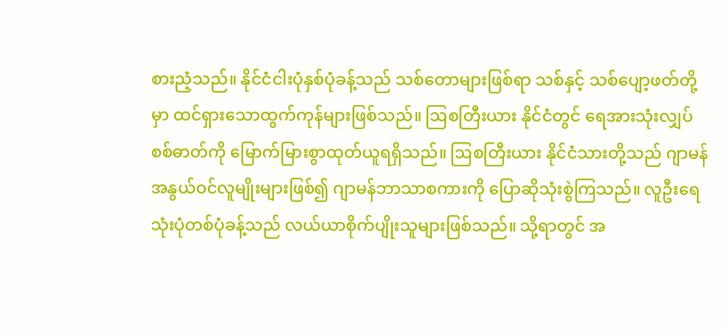စားညံ့သည်။ နိုင်ငံငါးပုံနှစ်ပုံခန့်သည် သစ်တောများဖြစ်ရာ သစ်နှင့် သစ်ပျော့ဖတ်တို့မှာ ထင်ရှားသောထွက်ကုန်များဖြစ်သည်။ ဩစတြီးယား နိုင်ငံတွင် ရေအားသုံးလျှပ်စစ်ဓာတ်ကို မြောက်မြားစွာထုတ်ယူရရှိသည်။ ဩစတြီးယား နိုင်ငံသားတို့သည် ဂျာမန်အနွယ်ဝင်လူမျိုးများဖြစ်၍ ဂျာမန်ဘာသာစကားကို ပြောဆိုသုံးစွဲကြသည်။ လူဦးရေ သုံးပုံတစ်ပုံခန့်သည် လယ်ယာစိုက်ပျိုးသူများဖြစ်သည်။ သို့ရာတွင် အ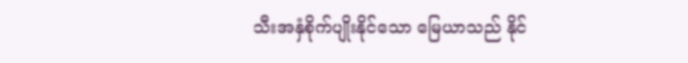သီးအနှံစိုက်ပျိုးနိုင်သော မြေယာသည် နိုင်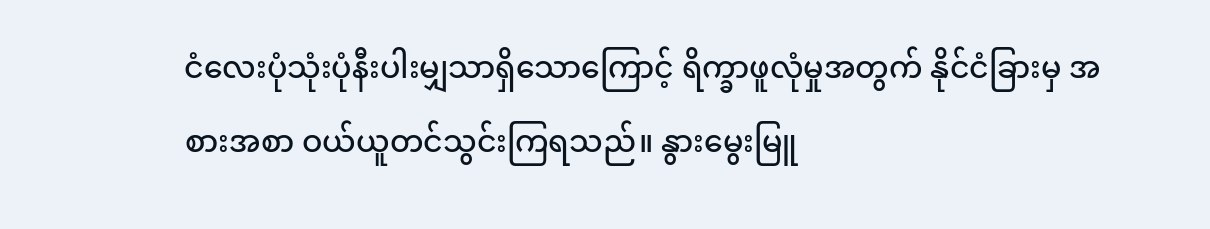ငံလေးပုံသုံးပုံနီးပါးမျှသာရှိသောကြောင့် ရိက္ခာဖူလုံမှုအတွက် နိုင်ငံခြားမှ အစားအစာ ဝယ်ယူတင်သွင်းကြရသည်။ နွားမွေးမြူ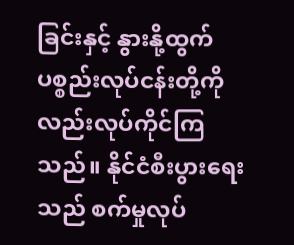ခြင်းနှင့် နွားနို့ထွက်ပစ္စည်းလုပ်ငန်းတို့ကို လည်းလုပ်ကိုင်ကြသည်။ နိုင်ငံစီးပွားရေးသည် စက်မှုလုပ်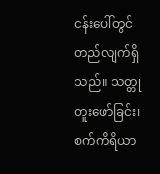ငန်းပေါ်တွင် တည်လျက်ရှိသည်။ သတ္တုတူးဖော်ခြင်း၊ စက်ကိရိယာ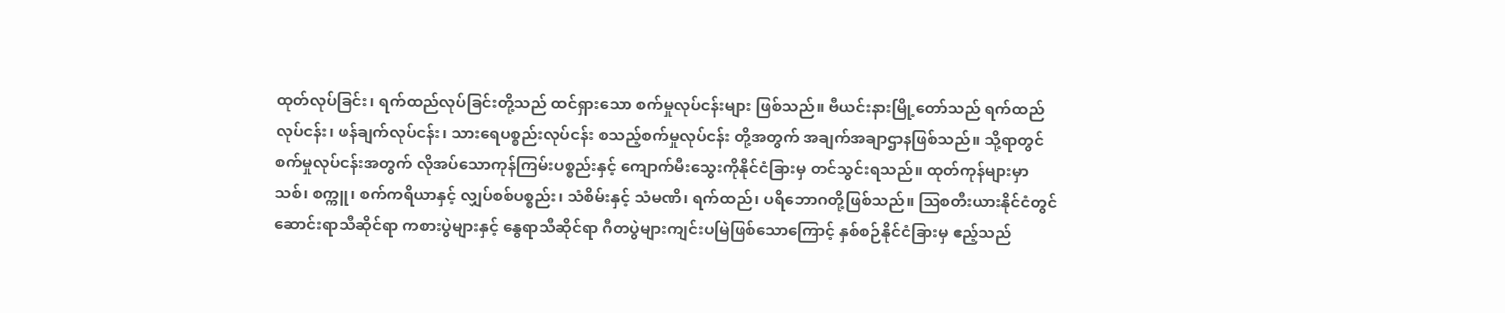ထုတ်လုပ်ခြင်း၊ ရက်ထည်လုပ်ခြင်းတို့သည် ထင်ရှားသော စက်မှုလုပ်ငန်းများ ဖြစ်သည်။ ဗီယင်းနားမြို့တော်သည် ရက်ထည်လုပ်ငန်း၊ ဖန်ချက်လုပ်ငန်း၊ သားရေပစ္စည်းလုပ်ငန်း စသည့်စက်မှုလုပ်ငန်း တို့အတွက် အချက်အချာဌာနဖြစ်သည်။ သို့ရာတွင် စက်မှုလုပ်ငန်းအတွက် လိုအပ်သောကုန်ကြမ်းပစ္စည်းနှင့် ကျောက်မီးသွေးကိုနိုင်ငံခြားမှ တင်သွင်းရသည်။ ထုတ်ကုန်များမှာ သစ်၊ စက္ကူ၊ စက်ကရိယာနှင့် လျှပ်စစ်ပစ္စည်း၊ သံစိမ်းနှင့် သံမဏိ၊ ရက်ထည်၊ ပရိဘောဂတို့ဖြစ်သည်။ ဩစတီးယားနိုင်ငံတွင် ဆောင်းရာသီဆိုင်ရာ ကစားပွဲများနှင့် နွေရာသီဆိုင်ရာ ဂီတပွဲများကျင်းပမြဲဖြစ်သောကြောင့် နှစ်စဉ်နိုင်ငံခြားမှ ဧည့်သည်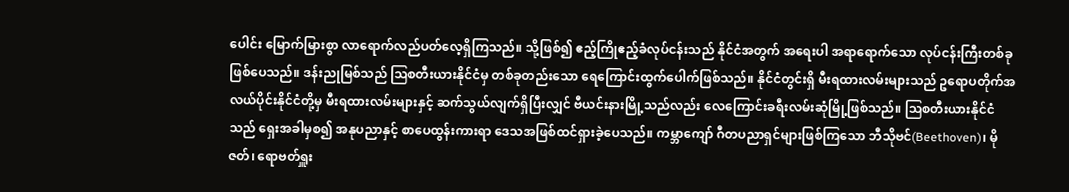ပေါင်း မြောက်မြားစွာ လာရောက်လည်ပတ်လေ့ရှိကြသည်။ သို့ဖြစ်၍ ဧည့်ကြိုဧည့်ခံလုပ်ငန်းသည် နိုင်ငံအတွက် အရေးပါ အရာရောက်သော လုပ်ငန်းကြီးတစ်ခုဖြစ်ပေသည်။ ဒန်းညုမြစ်သည် ဩစတီးယားနိုင်ငံမှ တစ်ခုတည်းသော ရေကြောင်းထွက်ပေါက်ဖြစ်သည်။ နိုင်ငံတွင်းရှိ မီးရထားလမ်းများသည် ဥရောပတိုက်အလယ်ပိုင်းနိုင်ငံတို့မှ မီးရထားလမ်းများနှင့် ဆက်သွယ်လျက်ရှိပြီးလျှင် ဗီယင်းနားမြို့သည်လည်း လေကြောင်းခရီးလမ်းဆုံမြို့ဖြစ်သည်။ ဩစတီးယားနိုင်ငံသည် ရှေးအခါမှစ၍ အနုပညာနှင့် စာပေထွန်းကားရာ ဒေသအဖြစ်ထင်ရှားခဲ့ပေသည်။ ကမ္ဘာကျော် ဂီတပညာရှင်များဖြစ်ကြသော ဘီသိုဗင်(Beethoven)၊ မိုဇတ်၊ ရောဗတ်ရှူး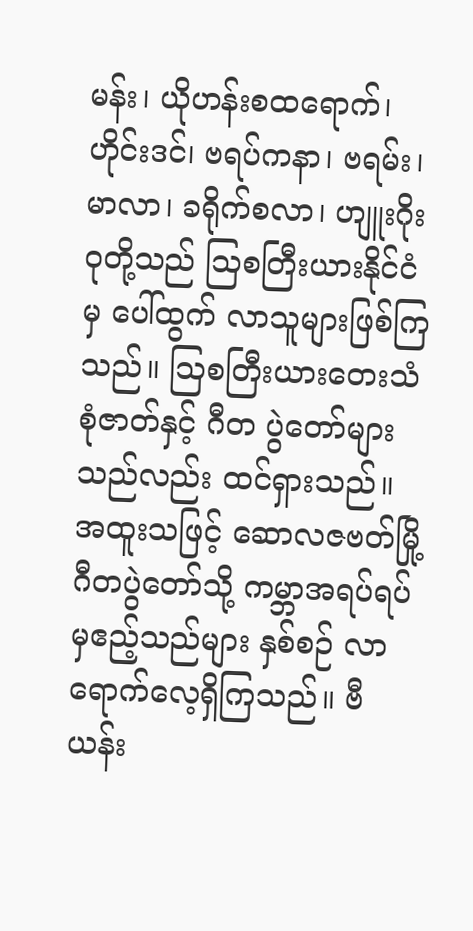မန်း၊ ယိုဟန်းစထရောက်၊ ဟိုင်းဒင်၊ ဗရပ်ကနာ၊ ဗရမ်း၊ မာလာ၊ ခရိုက်စလာ၊ ဟျူးဂိုးဝုတို့သည် ဩစတြီးယားနိုင်ငံမှ ပေါ်ထွက် လာသူများဖြစ်ကြသည်။ ဩစတြီးယားတေးသံစုံဇာတ်နှင့် ဂီတ ပွဲတော်များသည်လည်း ထင်ရှားသည်။ အထူးသဖြင့် ဆောလဇဗတ်မြို့ ဂီတပွဲတော်သို့ ကမ္ဘာအရပ်ရပ်မှဧည့်သည်များ နှစ်စဉ် လာရောက်လေ့ရှိကြသည်။ ဗီယန်း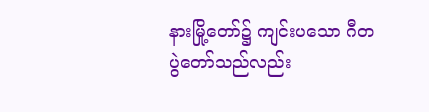နားမြို့တော်၌ ကျင်းပသော ဂီတပွဲတော်သည်လည်း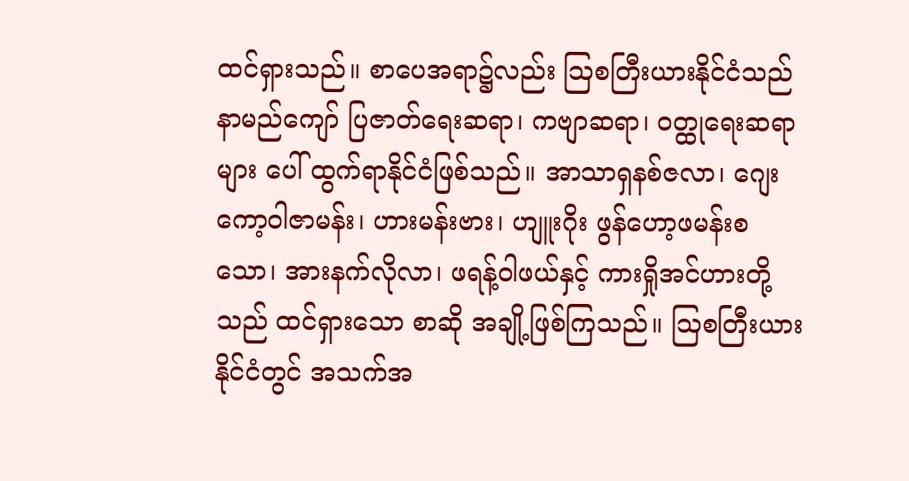ထင်ရှားသည်။ စာပေအရာ၌လည်း ဩစတြီးယားနိုင်ငံသည် နာမည်ကျော် ပြဇာတ်ရေးဆရာ၊ ကဗျာဆရာ၊ ဝတ္ထုရေးဆရာများ ပေါ် ထွက်ရာနိုင်ငံဖြစ်သည်။ အာသာရှနစ်ဇလာ၊ ဂျေးကော့ဝါဇာမန်း၊ ဟားမန်းဗား၊ ဟျူးဂိုး ဖွန်ဟော့ဖမန်းစသော၊ အားနက်လိုလာ၊ ဖရန့်ဝါဖယ်နှင့် ကားရှိုအင်ဟားတို့သည် ထင်ရှားသော စာဆို အချို့ဖြစ်ကြသည်။ ဩစတြီးယားနိုင်ငံတွင် အသက်အ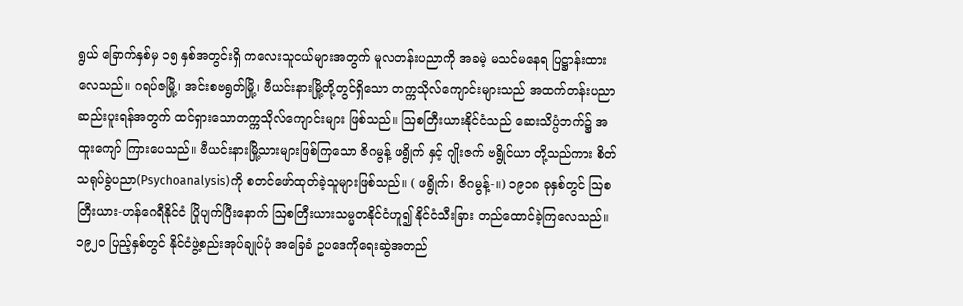ရွယ် ခြောက်နှစ်မှ ၁၅ နှစ်အတွင်းရှိ ကလေးသူငယ်များအတွက် မူလတန်းပညာကို အခမဲ့ မသင်မနေရ ပြဋ္ဌာန်းထားလေသည်။ ဂရပ်ဇမြို့၊ အင်းစဗရွတ်မြို့၊ ဗီယင်းနားမြို့တို့တွင်ရှိသော တက္ကသိုလ်ကျောင်းများသည် အထက်တန်းပညာ ဆည်းပူးရန်အတွက် ထင်ရှားသောတက္ကသိုလ်ကျောင်းများ ဖြစ်သည်။ ဩစတြီးယားနိုင်ငံသည် ဆေးသိပ္ပံဘက်၌ အထူးကျော် ကြားပေသည်။ ဗီယင်းနားမြို့သားများဖြစ်ကြသော ဇိဂမွန့် ဖရွိုက် နှင့် ဂျိုးဇက် ဗရွိုင်ယာ တို့သည်ကား စိတ်သရုပ်ခွဲပညာ(Psychoanalysis)ကို စတင်ဖော်ထုတ်ခဲ့သူများဖြစ်သည်။ ( ဖရွိုက်၊ ဇိဂမွန့်-။) ၁၉၁၈ ခုနှစ်တွင် ဩစတြီးယား-ဟန်ဂေရီနိုင်ငံ ပြိုပျက်ပြီးနောက် ဩစတြီးယားသမ္မတနိုင်ငံဟူ၍ နိုင်ငံသီးခြား တည်ထောင်ခဲ့ကြလေသည်။ ၁၉၂ဝ ပြည့်နှစ်တွင် နိုင်ငံဖွဲ့စည်းအုပ်ချုပ်ပုံ အခြေခံ ဥပဒေကိုရေးဆွဲအတည်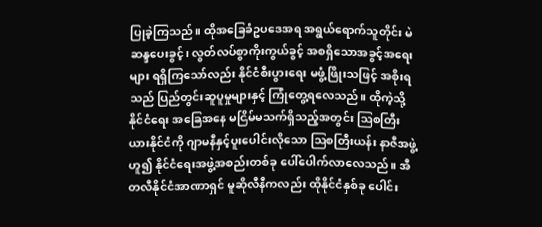ပြုခဲ့ကြသည်။ ထိုအခြေခံဥပဒေအရ အရွယ်ရောက်သူတိုင်း မဲဆန္ဒပေးခွင့်၊ လွတ်လပ်စွာကိုးကွယ်ခွင့် အစရှိသောအခွင့်အရေးများ ရရှိကြသော်လည်း နိုင်ငံစီးပွားရေး မဖွံ့ဖြိုးသဖြင့် အစိုးရသည် ပြည်တွင်းဆူပူမှုများနှင့် ကြုံတွေ့ရလေသည်။ ထိုကဲ့သို့နိုင်ငံရေး အခြေအနေ မငြိမ်မသက်ရှိသည့်အတွင်း ဩစတြီးယားနိုင်ငံကို ဂျာမနီနှင့်ပူးပေါင်းလိုသော ဩစတြီးယန်း နာဇီအဖွဲ့ဟူ၍ နိုင်ငံရေးအဖွဲ့အစည်းတစ်ခု ပေါ်ပေါက်လာလေသည်။ အီတလီနိုင်ငံအာဏာရှင် မူဆိုလီနီကလည်း ထိုနိုင်ငံနှစ်ခု ပေါင်း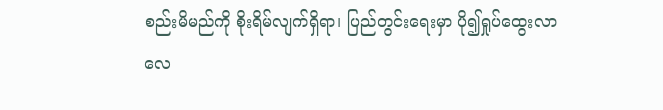စည်းမိမည်ကို စိုးရိမ်လျက်ရှိရာ၊ ပြည်တွင်းရေးမှာ ပို၍ရှုပ်ထွေးလာလေ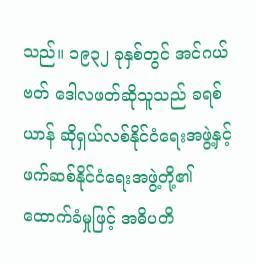သည်။ ၁၉၃၂ ခုနှစ်တွင် အင်ဂယ်ဗတ် ဒေါလဖတ်ဆိုသူသည် ခရစ်ယာန် ဆိုရှယ်လစ်နိုင်ငံရေးအဖွဲ့နှင့် ဖက်ဆစ်နိုင်ငံရေးအဖွဲ့တို့၏ ထောက်ခံမှုဖြင့် အဓိပတိ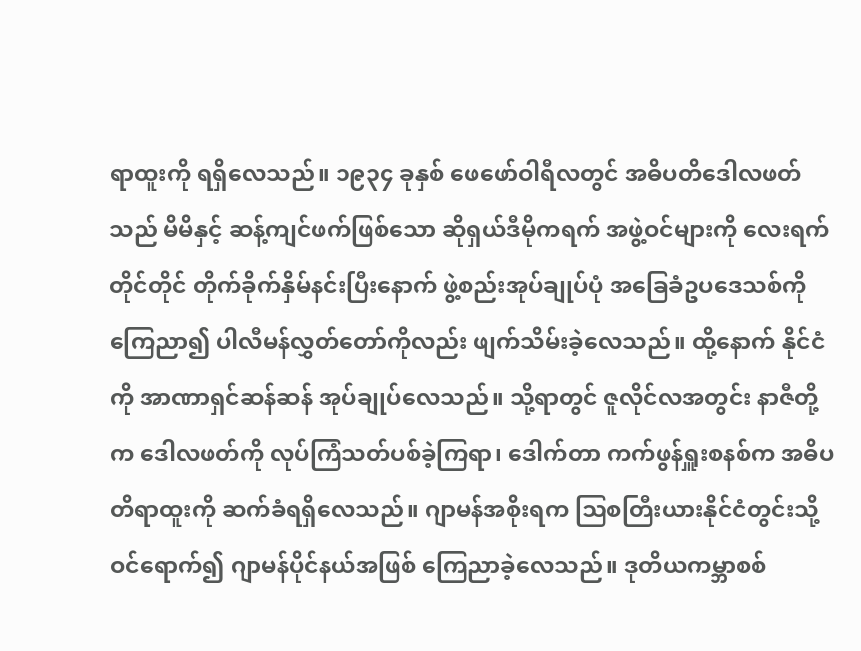ရာထူးကို ရရှိလေသည်။ ၁၉၃၄ ခုနှစ် ဖေဖော်ဝါရီလတွင် အဓိပတိဒေါလဖတ်သည် မိမိနှင့် ဆန့်ကျင်ဖက်ဖြစ်သော ဆိုရှယ်ဒီမိုကရက် အဖွဲ့ဝင်များကို လေးရက်တိုင်တိုင် တိုက်ခိုက်နှိမ်နင်းပြီးနောက် ဖွဲ့စည်းအုပ်ချုပ်ပုံ အခြေခံဥပဒေသစ်ကို ကြေညာ၍ ပါလီမန်လွှတ်တော်ကိုလည်း ဖျက်သိမ်းခဲ့လေသည်။ ထို့နောက် နိုင်ငံကို အာဏာရှင်ဆန်ဆန် အုပ်ချုပ်လေသည်။ သို့ရာတွင် ဇူလိုင်လအတွင်း နာဇီတို့က ဒေါလဖတ်ကို လုပ်ကြံသတ်ပစ်ခဲ့ကြရာ၊ ဒေါက်တာ ကက်ဖွန်ရှူးစနစ်က အဓိပတိရာထူးကို ဆက်ခံရရှိလေသည်။ ဂျာမန်အစိုးရက ဩစတြီးယားနိုင်ငံတွင်းသို့ ဝင်ရောက်၍ ဂျာမန်ပိုင်နယ်အဖြစ် ကြေညာခဲ့လေသည်။ ဒုတိယကမ္ဘာစစ်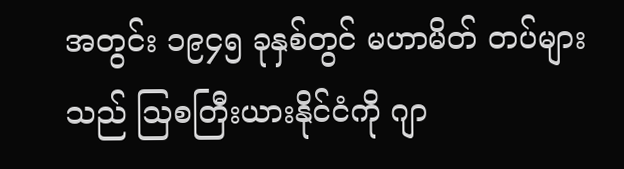အတွင်း ၁၉၄၅ ခုနှစ်တွင် မဟာမိတ် တပ်များသည် ဩစတြီးယားနိုင်ငံကို ဂျာ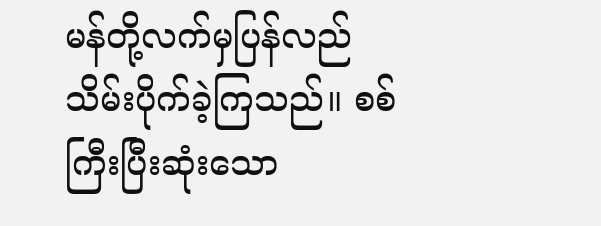မန်တို့လက်မှပြန်လည် သိမ်းပိုက်ခဲ့ကြသည်။ စစ်ကြီးပြီးဆုံးသော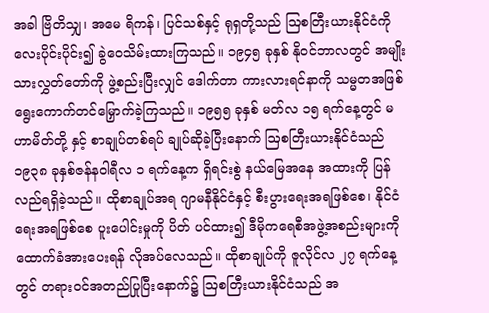အခါ ဗြိတိသျှ၊ အမေ ရိကန်၊ ပြင်သစ်နှင့် ရုရှတို့သည် ဩစတြီးယားနိုင်ငံကို လေးပိုင်းပိုင်း၍ ခွဲဝေသိမ်းထားကြသည်။ ၁၉၄၅ ခုနှစ် နိုဝင်ဘာလတွင် အမျိုးသားလွှတ်တော်ကို ဖွဲ့စည်းပြီးလျှင် ဒေါက်တာ ကားလားရင်နာကို သမ္မတအဖြစ် ရွေးကောက်တင်မြှောက်ခဲ့ကြသည်။ ၁၉၅၅ ခုနှစ် မတ်လ ၁၅ ရက်နေ့တွင် မဟာမိတ်တို့ နှင့် စာချုပ်တစ်ရပ် ချုပ်ဆိုခဲ့ပြီးနောက် ဩစတြီးယားနိုင်ငံသည် ၁၉၃၈ ခုနှစ်ဇန်နဝါရီလ ၁ ရက်နေ့က ရှိရင်းစွဲ နယ်မြေအနေ အထားကို ပြန်လည်ရရှိခဲ့သည်။ ထိုစာချုပ်အရ ဂျာမနီနိုင်ငံနှင့် စီးပွားရေးအရဖြစ်စေ၊ နိုင်ငံရေးအရဖြစ်စေ ပူးပေါင်းမှုကို ပိတ် ပင်ထား၍ ဒီမိုကရေစီအဖွဲ့အစည်းများကို ထောက်ခံအားပေးရန် လိုအပ်လေသည်။ ထိုစာချုပ်ကို ဇူလိုင်လ ၂၇ ရက်နေ့တွင် တရားဝင်အတည်ပြုပြီးနောက်၌ ဩစတြီးယားနိုင်ငံသည် အ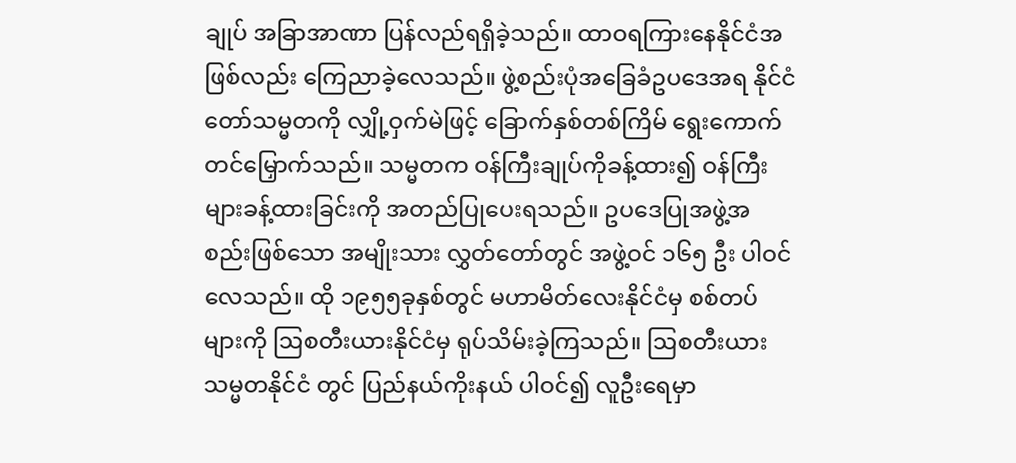ချုပ် အခြာအာဏာ ပြန်လည်ရရှိခဲ့သည်။ ထာဝရကြားနေနိုင်ငံအဖြစ်လည်း ကြေညာခဲ့လေသည်။ ဖွဲ့စည်းပုံအခြေခံဥပဒေအရ နိုင်ငံတော်သမ္မတကို လျှို့ဝှက်မဲဖြင့် ခြောက်နှစ်တစ်ကြိမ် ရွေးကောက်တင်မြှောက်သည်။ သမ္မတက ဝန်ကြီးချုပ်ကိုခန့်ထား၍ ဝန်ကြီးများခန့်ထားခြင်းကို အတည်ပြုပေးရသည်။ ဥပဒေပြုအဖွဲ့အစည်းဖြစ်သော အမျိုးသား လွှတ်တော်တွင် အဖွဲ့ဝင် ၁၆၅ ဦး ပါဝင်လေသည်။ ထို ၁၉၅၅ခုနှစ်တွင် မဟာမိတ်လေးနိုင်ငံမှ စစ်တပ်များကို ဩစတီးယားနိုင်ငံမှ ရုပ်သိမ်းခဲ့ကြသည်။ ဩစတီးယားသမ္မတနိုင်ငံ တွင် ပြည်နယ်ကိုးနယ် ပါဝင်၍ လူဦးရေမှာ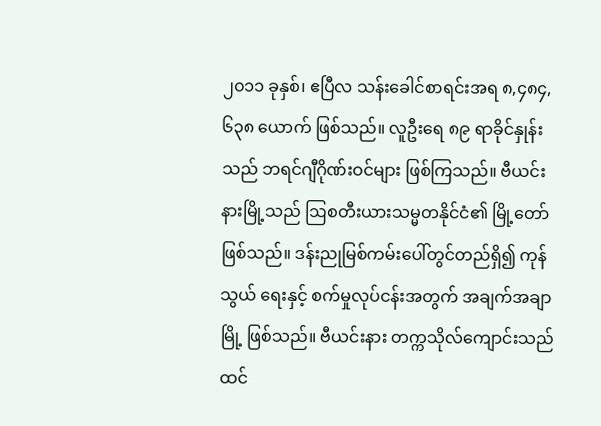၂၀၁၁ ခုနှစ်၊ ဧပြီလ သန်းခေါင်စာရင်းအရ ၈,၄၈၄,၆၃၈ ယောက် ဖြစ်သည်။ လူဦးရေ ၈၉ ရာခိုင်နှုန်းသည် ဘရင်ဂျီဂိုဏ်းဝင်များ ဖြစ်ကြသည်။ ဗီယင်းနားမြို့သည် ဩစတီးယားသမ္မတနိုင်ငံ၏ မြို့တော်ဖြစ်သည်။ ဒန်းညုမြစ်ကမ်းပေါ်တွင်တည်ရှိ၍ ကုန်သွယ် ရေးနှင့် စက်မှုလုပ်ငန်းအတွက် အချက်အချာမြို့ ဖြစ်သည်။ ဗီယင်းနား တက္ကသိုလ်ကျောင်းသည် ထင်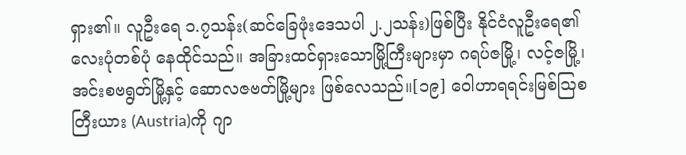ရှား၏။ လူဦးရေ ၁.၇သန်း(ဆင်ခြေဖုံးဒေသပါ ၂.၂သန်း)ဖြစ်ပြီး နိုင်ငံလူဦးရေ၏ လေးပုံတစ်ပုံ နေထိုင်သည်။ အခြားထင်ရှားသောမြို့ကြီးများမှာ ဂရပ်ဇမြို့၊ လင့်ဇမြို့၊ အင်းစဗရွတ်မြို့နှင့် ဆောလဇဗတ်မြို့များ ဖြစ်လေသည်။[၁၉] ဝေါဟာရရင်းမြစ်ဩစတြီးယား (Austria)ကို ဂျာ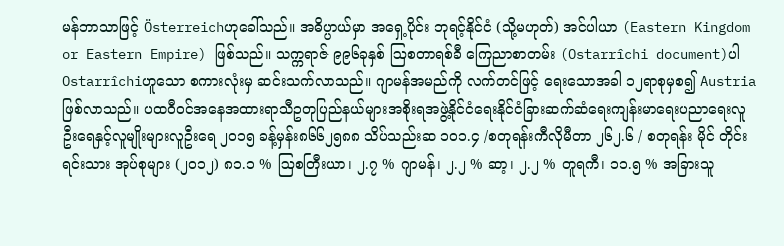မန်ဘာသာဖြင့် Österreichဟုခေါ်သည်။ အဓိပ္ပာယ်မှာ အရှေ့ပိုင်း ဘုရင့်နိုင်ငံ (သို့မဟုတ်) အင်ပါယာ (Eastern Kingdom or Eastern Empire) ဖြစ်သည်။ သက္ကရာဇ် ၉၉၆ခုနှစ် ဩစတာရစ်ခီ ကြေညာစာတမ်း (Ostarrîchi document)ပါ Ostarrîchiဟူသော စကားလုံးမှ ဆင်းသက်လာသည်။ ဂျာမန်အမည်ကို လက်တင်ဖြင့် ရေးသောအခါ ၁၂ရာစုမှစ၍ Austria ဖြစ်လာသည်။ ပထဝီဝင်အနေအထားရာသီဥတုပြည်နယ်များအစိုးရအဖွဲ့နိုင်ငံရေးနိုင်ငံခြားဆက်ဆံရေးကျန်းမာရေးပညာရေးလူဦးရေနှင့်လူမျိုးများလူဦးရေ ၂၀၁၅ ခန့်မှန်း၈၆၆၂၅၈၈ သိပ်သည်းဆ ၁၀၁.၄ /စတုရန်းကီလိုမီတာ ၂၆၂.၆ / စတုရန်း မိုင် တိုင်းရင်းသား အုပ်စုများ (၂၀၁၂) ၈၁.၁ % ဩစတြီးယာ၊ ၂.၇ % ဂျာမန်၊ ၂.၂ % ဆာ့၊ ၂.၂ % တူရကီ၊ ၁၁.၅ % အခြားသူ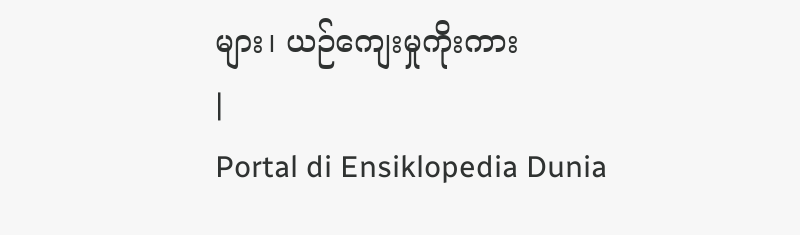များ၊ ယဉ်ကျေးမှုကိုးကား
|
Portal di Ensiklopedia Dunia